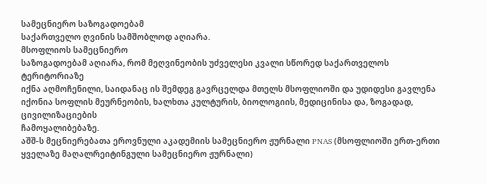სამეცნიერო საზოგადოებამ
საქართველო ღვინის სამშობლოდ აღიარა.
მსოფლიოს სამეცნიერო
საზოგადოებამ აღიარა, რომ მეღვინეობის უძველესი კვალი სწორედ საქართველოს ტერიტორიაზე
იქნა აღმოჩენილი, საიდანაც ის შემდეგ გავრცელდა მთელს მსოფლიოში და უდიდესი გავლენა
იქონია სოფლის მეურნეობის, ხალხთა კულტურის, ბიოლოგიის, მედიცინისა და, ზოგადად, ცივილიზაციების
ჩამოყალიბებაზე.
აშშ-ს მეცნიერებათა ეროვნული აკადემიის სამეცნიერო ჟურნალი PNAS (მსოფლიოში ერთ-ერთი ყველაზე მაღალრეიტინგული სამეცნიერო ჟურნალი)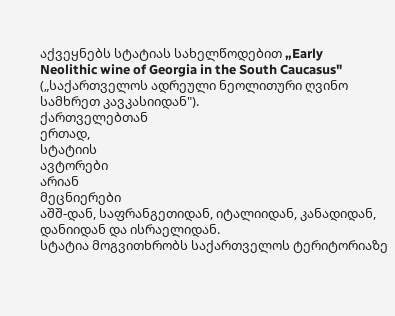აქვეყნებს სტატიას სახელწოდებით „Early
Neolithic wine of Georgia in the South Caucasus" („საქართველოს ადრეული ნეოლითური ღვინო სამხრეთ კავკასიიდან").
ქართველებთან
ერთად,
სტატიის
ავტორები
არიან
მეცნიერები
აშშ-დან, საფრანგეთიდან, იტალიიდან, კანადიდან, დანიიდან და ისრაელიდან.
სტატია მოგვითხრობს საქართველოს ტერიტორიაზე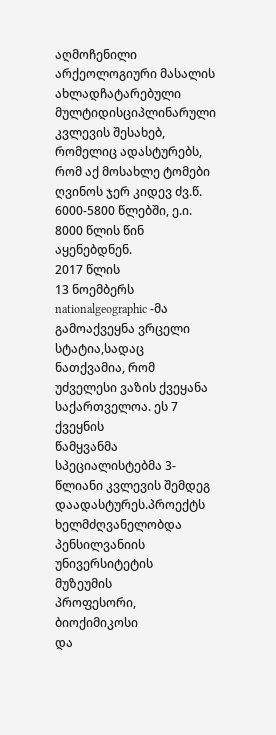აღმოჩენილი არქეოლოგიური მასალის ახლადჩატარებული მულტიდისციპლინარული კვლევის შესახებ, რომელიც ადასტურებს, რომ აქ მოსახლე ტომები ღვინოს ჯერ კიდევ ძვ.წ. 6000-5800 წლებში, ე.ი. 8000 წლის წინ აყენებდნენ.
2017 წლის
13 ნოემბერს nationalgeographic -მა გამოაქვეყნა ვრცელი სტატია,სადაც ნათქვამია, რომ უძველესი ვაზის ქვეყანა საქართველოა. ეს 7 ქვეყნის
წამყვანმა სპეციალისტებმა 3-წლიანი კვლევის შემდეგ დაადასტურეს.პროექტს
ხელმძღვანელობდა
პენსილვანიის
უნივერსიტეტის
მუზეუმის
პროფესორი,
ბიოქიმიკოსი
და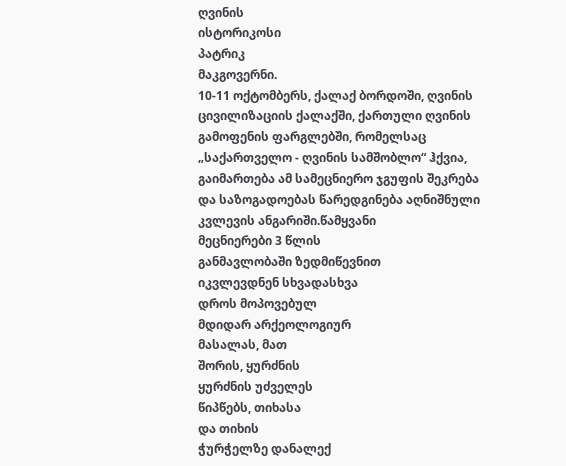ღვინის
ისტორიკოსი
პატრიკ
მაკგოვერნი.
10-11 ოქტომბერს, ქალაქ ბორდოში, ღვინის ცივილიზაციის ქალაქში, ქართული ღვინის გამოფენის ფარგლებში, რომელსაც „საქართველო - ღვინის სამშობლო“ ჰქვია, გაიმართება ამ სამეცნიერო ჯგუფის შეკრება და საზოგადოებას წარედგინება აღნიშნული კვლევის ანგარიში.წამყვანი
მეცნიერები 3 წლის
განმავლობაში ზედმიწევნით
იკვლევდნენ სხვადასხვა
დროს მოპოვებულ
მდიდარ არქეოლოგიურ
მასალას, მათ
შორის, ყურძნის
ყურძნის უძველეს
წიპწებს, თიხასა
და თიხის
ჭურჭელზე დანალექ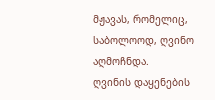მჟავას, რომელიც,
საბოლოოდ, ღვინო
აღმოჩნდა.
ღვინის დაყენების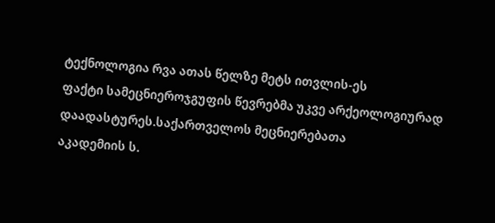ტექნოლოგია რვა ათას წელზე მეტს ითვლის-ეს
ფაქტი სამეცნიეროჯგუფის წევრებმა უკვე არქეოლოგიურად დაადასტურეს.საქართველოს მეცნიერებათა
აკადემიის ს.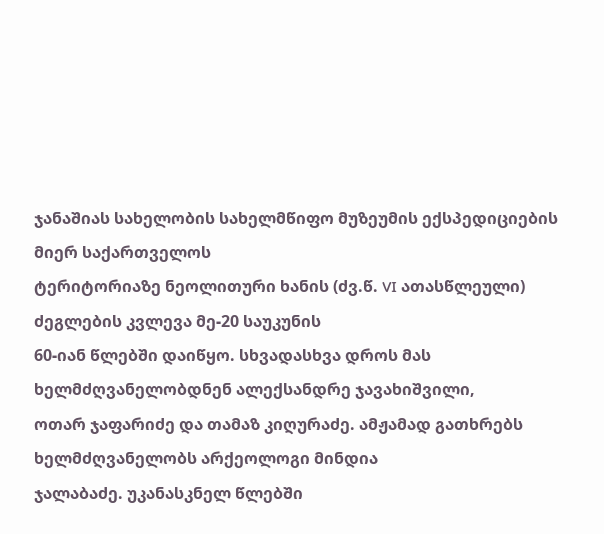ჯანაშიას სახელობის სახელმწიფო მუზეუმის ექსპედიციების მიერ საქართველოს
ტერიტორიაზე ნეოლითური ხანის (ძვ.წ. VI ათასწლეული) ძეგლების კვლევა მე-20 საუკუნის
60-იან წლებში დაიწყო. სხვადასხვა დროს მას ხელმძღვანელობდნენ ალექსანდრე ჯავახიშვილი,
ოთარ ჯაფარიძე და თამაზ კიღურაძე. ამჟამად გათხრებს ხელმძღვანელობს არქეოლოგი მინდია
ჯალაბაძე. უკანასკნელ წლებში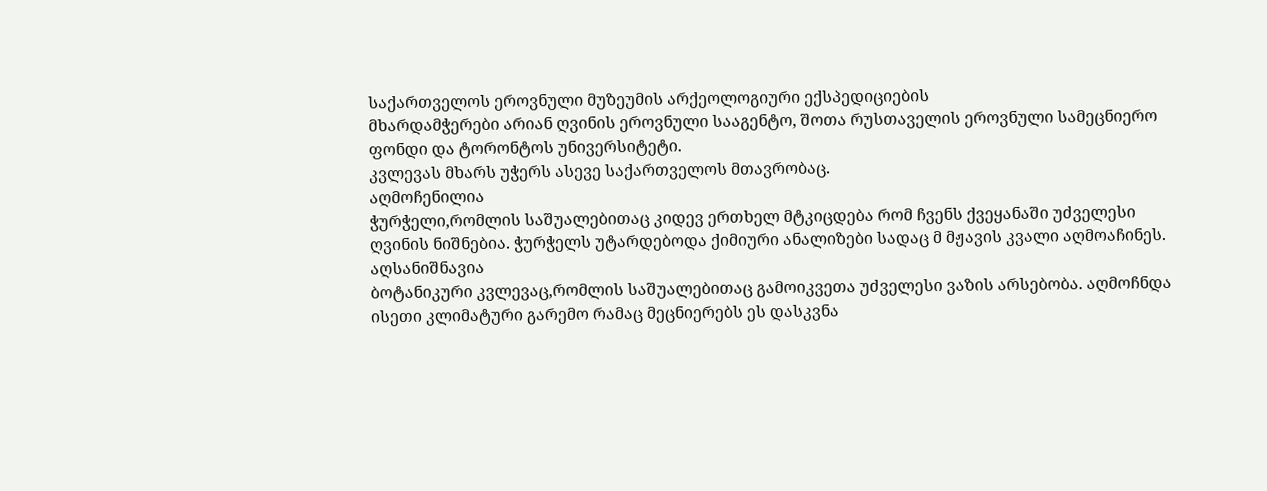საქართველოს ეროვნული მუზეუმის არქეოლოგიური ექსპედიციების
მხარდამჭერები არიან ღვინის ეროვნული სააგენტო, შოთა რუსთაველის ეროვნული სამეცნიერო
ფონდი და ტორონტოს უნივერსიტეტი.
კვლევას მხარს უჭერს ასევე საქართველოს მთავრობაც.
აღმოჩენილია
ჭურჭელი,რომლის საშუალებითაც კიდევ ერთხელ მტკიცდება რომ ჩვენს ქვეყანაში უძველესი
ღვინის ნიშნებია. ჭურჭელს უტარდებოდა ქიმიური ანალიზები სადაც მ მჟავის კვალი აღმოაჩინეს.
აღსანიშნავია
ბოტანიკური კვლევაც,რომლის საშუალებითაც გამოიკვეთა უძველესი ვაზის არსებობა. აღმოჩნდა
ისეთი კლიმატური გარემო რამაც მეცნიერებს ეს დასკვნა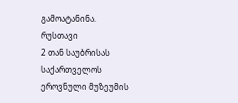გამოატანინა.
რუსთავი
2 თან საუბრისას საქართველოს ეროვნული მუზეუმის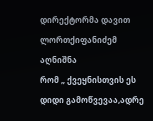დირექტორმა დავით ლორთქიფანიძემ აღნიშნა
რომ „ ქვეყნისთვის ეს დიდი გამოწვევაა,ადრე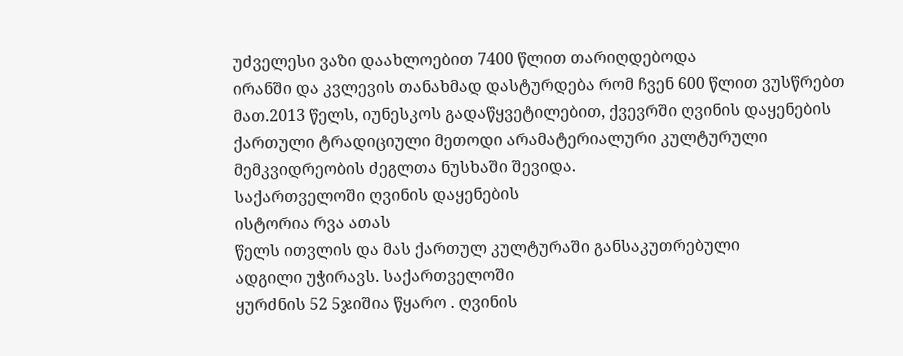უძველესი ვაზი დაახლოებით 7400 წლით თარიღდებოდა
ირანში და კვლევის თანახმად დასტურდება რომ ჩვენ 600 წლით ვუსწრებთ მათ.2013 წელს, იუნესკოს გადაწყვეტილებით, ქვევრში ღვინის დაყენების ქართული ტრადიციული მეთოდი არამატერიალური კულტურული მემკვიდრეობის ძეგლთა ნუსხაში შევიდა.
საქართველოში ღვინის დაყენების
ისტორია რვა ათას
წელს ითვლის და მას ქართულ კულტურაში განსაკუთრებული
ადგილი უჭირავს. საქართველოში
ყურძნის 52 5ჯიშია წყარო . ღვინის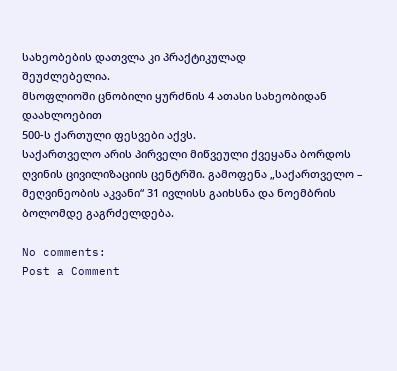სახეობების დათვლა კი პრაქტიკულად
შეუძლებელია.
მსოფლიოში ცნობილი ყურძნის 4 ათასი სახეობიდან
დაახლოებით
500-ს ქართული ფესვები აქვს.
საქართველო არის პირველი მიწვეული ქვეყანა ბორდოს ღვინის ცივილიზაციის ცენტრში. გამოფენა „საქართველო – მეღვინეობის აკვანი“ 31 ივლისს გაიხსნა და ნოემბრის ბოლომდე გაგრძელდება.

No comments:
Post a Comment